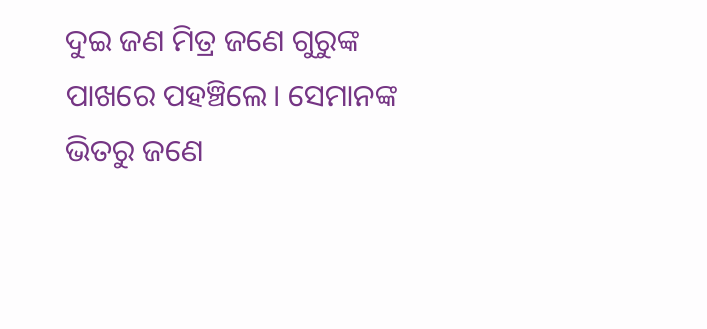ଦୁଇ ଜଣ ମିତ୍ର ଜଣେ ଗୁରୁଙ୍କ ପାଖରେ ପହଞ୍ଚିଲେ। ସେମାନଙ୍କ ଭିତରୁ ଜଣେ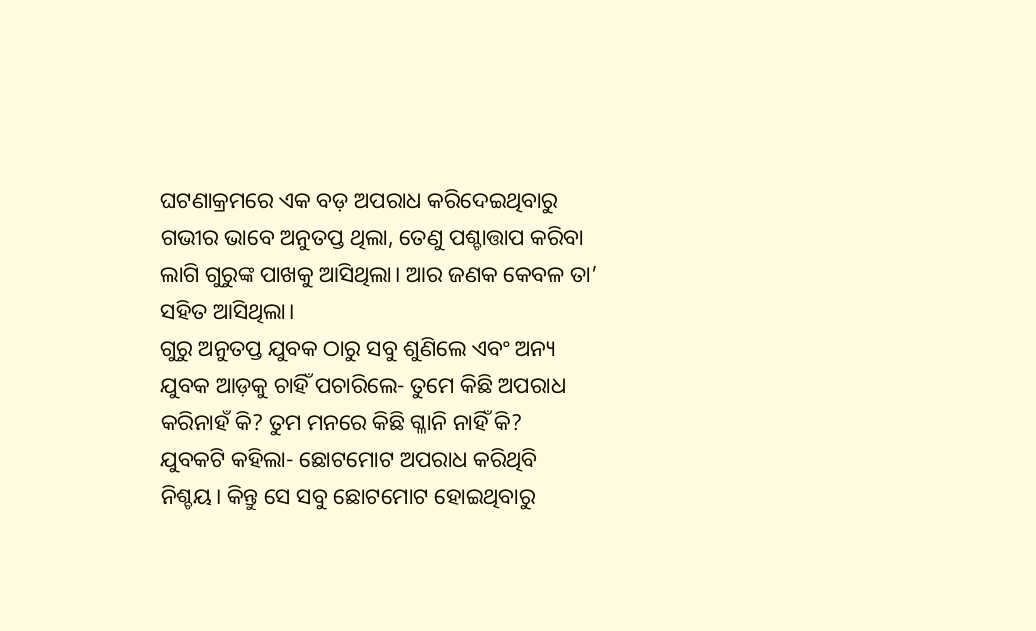ଘଟଣାକ୍ରମରେ ଏକ ବଡ଼ ଅପରାଧ କରିଦେଇଥିବାରୁ ଗଭୀର ଭାବେ ଅନୁତପ୍ତ ଥିଲା, ତେଣୁ ପଶ୍ଚାତ୍ତାପ କରିବା ଲାଗି ଗୁରୁଙ୍କ ପାଖକୁ ଆସିଥିଲା। ଆର ଜଣକ କେବଳ ତା’ ସହିତ ଆସିଥିଲା।
ଗୁରୁ ଅନୁତପ୍ତ ଯୁବକ ଠାରୁ ସବୁ ଶୁଣିଲେ ଏବଂ ଅନ୍ୟ ଯୁବକ ଆଡ଼କୁ ଚାହିଁ ପଚାରିଲେ- ତୁମେ କିଛି ଅପରାଧ କରିନାହଁ କି? ତୁମ ମନରେ କିଛି ଗ୍ଳାନି ନାହିଁ କି?
ଯୁବକଟି କହିଲା- ଛୋଟମୋଟ ଅପରାଧ କରିଥିବି ନିଶ୍ଚୟ। କିନ୍ତୁ ସେ ସବୁ ଛୋଟମୋଟ ହୋଇଥିବାରୁ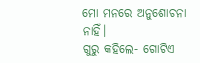ମୋ ମନରେ ଅନୁଶୋଚନା ନାହିଁ।
ଗୁରୁ କହିଲେ- ଗୋଟିଏ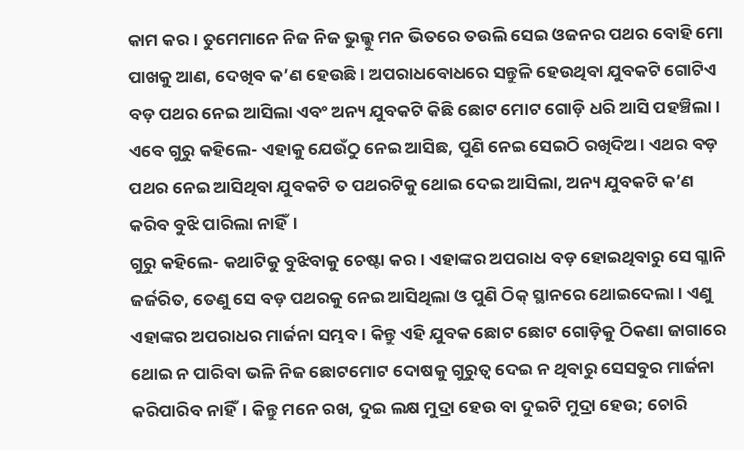କାମ କର। ତୁମେମାନେ ନିଜ ନିଜ ଭୁଲ୍କୁ ମନ ଭିତରେ ତଉଲି ସେଇ ଓଜନର ପଥର ବୋହି ମୋ ପାଖକୁ ଆଣ, ଦେଖିବ କ’ଣ ହେଉଛି। ଅପରାଧବୋଧରେ ସନ୍ତୁଳି ହେଉଥିବା ଯୁବକଟି ଗୋଟିଏ ବଡ଼ ପଥର ନେଇ ଆସିଲା ଏବଂ ଅନ୍ୟ ଯୁବକଟି କିଛି ଛୋଟ ମୋଟ ଗୋଡ଼ି ଧରି ଆସି ପହଞ୍ଚିଲା। ଏବେ ଗୁରୁ କହିଲେ- ଏହାକୁ ଯେଉଁଠୁ ନେଇ ଆସିଛ, ପୁଣି ନେଇ ସେଇଠି ରଖିଦିଅ। ଏଥର ବଡ଼ ପଥର ନେଇ ଆସିଥିବା ଯୁବକଟି ତ ପଥରଟିକୁ ଥୋଇ ଦେଇ ଆସିଲା, ଅନ୍ୟ ଯୁବକଟି କ’ଣ କରିବ ବୁଝି ପାରିଲା ନାହିଁ।
ଗୁରୁ କହିଲେ- କଥାଟିକୁ ବୁଝିବାକୁ ଚେଷ୍ଟା କର। ଏହାଙ୍କର ଅପରାଧ ବଡ଼ ହୋଇଥିବାରୁ ସେ ଗ୍ଳାନି ଜର୍ଜରିତ, ତେଣୁ ସେ ବଡ଼ ପଥରକୁ ନେଇ ଆସିଥିଲା ଓ ପୁଣି ଠିକ୍ ସ୍ଥାନରେ ଥୋଇଦେଲା। ଏଣୁ ଏହାଙ୍କର ଅପରାଧର ମାର୍ଜନା ସମ୍ଭବ। କିନ୍ତୁ ଏହି ଯୁବକ ଛୋଟ ଛୋଟ ଗୋଡ଼ିକୁ ଠିକଣା ଜାଗାରେ ଥୋଇ ନ ପାରିବା ଭଳି ନିଜ ଛୋଟମୋଟ ଦୋଷକୁ ଗୁରୁତ୍ବ ଦେଇ ନ ଥିବାରୁ ସେସବୁର ମାର୍ଜନା କରିପାରିବ ନାହିଁ। କିନ୍ତୁ ମନେ ରଖ, ଦୁଇ ଲକ୍ଷ ମୁଦ୍ରା ହେଉ ବା ଦୁଇଟି ମୁଦ୍ରା ହେଉ; ଚୋରି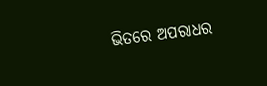ଭିତରେ ଅପରାଧର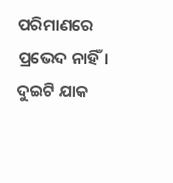ପରିମାଣରେ ପ୍ରଭେଦ ନାହିଁ। ଦୁଇଟି ଯାକ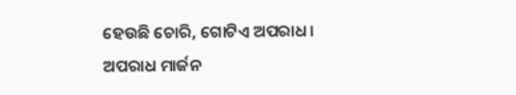ହେଉଛି ଚୋରି, ଗୋଟିଏ ଅପରାଧ।
ଅପରାଧ ମାର୍ଜନ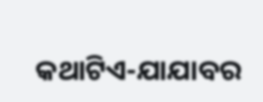କଥାଟିଏ-ଯାଯାବର